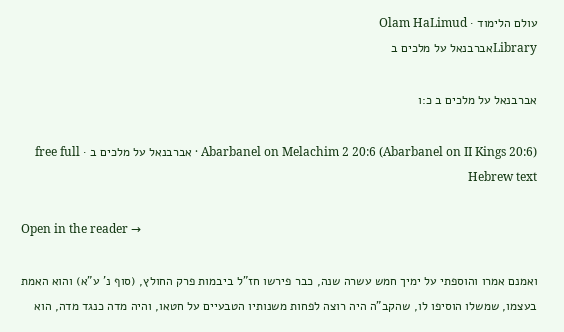עולם הלימוד · Olam HaLimud
Libraryאברבנאל על מלכים ב

אברבנאל על מלכים ב כ:ו

Abarbanel on Melachim 2 20:6 (Abarbanel on II Kings 20:6) · אברבנאל על מלכים ב · free full Hebrew text

Open in the reader →

ואמנם אמרו והוספתי על ימיך חמש עשרה שנה, כבר פירשו חז"ל ביבמות פרק החולץ, (סוף נ' ע"א) והוא האמת בעצמו, שמשלו הוסיפו לו, שהקב"ה היה רוצה לפחות משנותיו הטבעיים על חטאו, והיה מדה כנגד מדה, הוא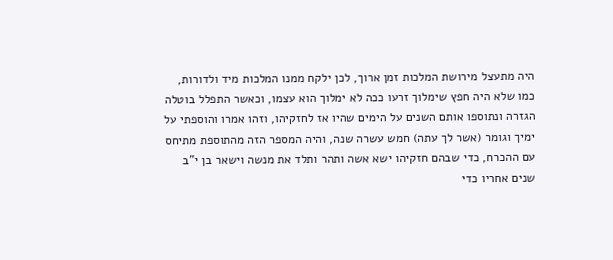היה מתעצל מירושת המלכות זמן ארוך, לכן ילקח ממנו המלכות מיד ולדורות, כמו שלא היה חפץ שימלוך זרעו ככה לא ימלוך הוא עצמו, וכאשר התפלל בוטלה הגזרה ונתוספו אותם השנים על הימים שהיו אז לחזקיהו, וזהו אמרו והוספתי על ימיך וגומר (אשר לך עתה) חמש עשרה שנה, והיה המספר הזה מהתוספת מתיחס עם ההכרח, כדי שבהם חזקיהו ישא אשה ותהר ותלד את מנשה וישאר בן י"ב שנים אחריו כדי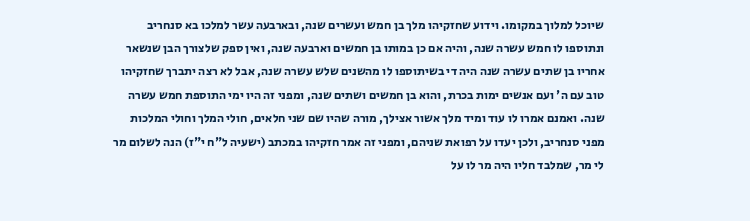שיוכל למלוך במקומו. וידוע שחזקיהו מלך בן חמש ועשרים שנה, ובארבעה עשר למלכו בא סנחריב ונתוספו לו חמש עשרה שנה, והיה אם כן במותו בן חמשים וארבעה שנה, ואין ספק שלצורך הבן שנשאר אחריו בן שתים עשרה שנה היה די בשיתוספו לו מהשנים שלש עשרה שנה, אבל לא רצה יתברך שחזקיהו טוב עם ה' ועם אנשים ימות בכרת, והוא בן חמשים ושתים שנה, ומפני זה היו ימי התוספת חמש עשרה שנה. ואמנם אמרו לו עוד ומיד מלך אשור אצילך, מורה שהיו שם שני חלאים, חולי המלך וחולי המלכות מפני סנחריב, ולכן יעדו על רפואת שניהם, ומפני זה אמר חזקיהו במכתב (ישעיה ל"ח י"ז) הנה לשלום מר לי מר, שמלבד חליו היה מר לו על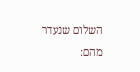השלום שנעדר מהם: